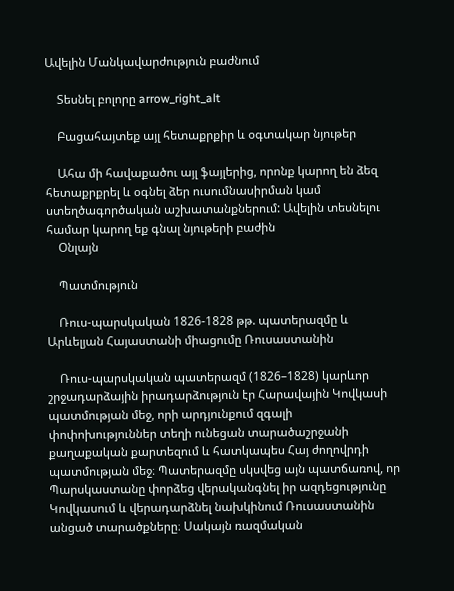Ավելին Մանկավարժություն բաժնում

    Տեսնել բոլորը arrow_right_alt

    Բացահայտեք այլ հետաքրքիր և օգտակար նյութեր

    Ահա մի հավաքածու այլ ֆայլերից, որոնք կարող են ձեզ հետաքրքրել և օգնել ձեր ուսումնասիրման կամ ստեղծագործական աշխատանքներում: Ավելին տեսնելու համար կարող եք գնալ նյութերի բաժին
    Օնլայն

    Պատմություն

    Ռուս-պարսկական 1826-1828 թթ. պատերազմը և Արևելյան Հայաստանի միացումը Ռուսաստանին

    Ռուս-պարսկական պատերազմ (1826–1828) կարևոր շրջադարձային իրադարձություն էր Հարավային Կովկասի պատմության մեջ, որի արդյունքում զգալի փոփոխություններ տեղի ունեցան տարածաշրջանի քաղաքական քարտեզում և հատկապես Հայ ժողովրդի պատմության մեջ։ Պատերազմը սկսվեց այն պատճառով, որ Պարսկաստանը փորձեց վերականգնել իր ազդեցությունը Կովկասում և վերադարձնել նախկինում Ռուսաստանին անցած տարածքները։ Սակայն ռազմական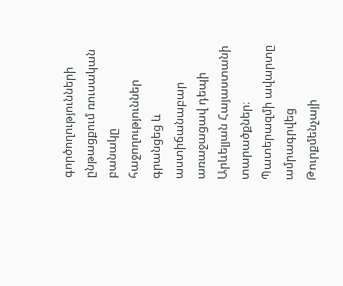գործողությունների ընթացքում ռուսական բանակը հաջողություններ գրանցեց և աստիճանաբար առաջացավ դեպի Արևելյան Հայաստանի տարածքներ։ Պատերազմի ավարտը ամրագրվեց Թուրքմենչայի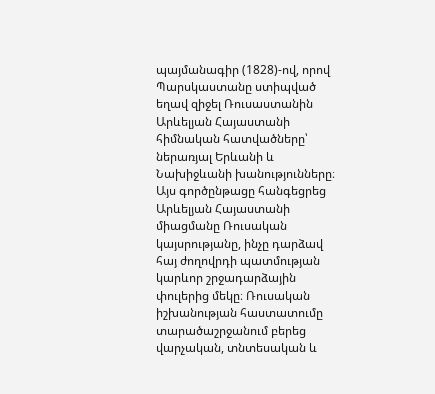պայմանագիր (1828)-ով, որով Պարսկաստանը ստիպված եղավ զիջել Ռուսաստանին Արևելյան Հայաստանի հիմնական հատվածները՝ ներառյալ Երևանի և Նախիջևանի խանությունները։ Այս գործընթացը հանգեցրեց Արևելյան Հայաստանի միացմանը Ռուսական կայսրությանը, ինչը դարձավ հայ ժողովրդի պատմության կարևոր շրջադարձային փուլերից մեկը։ Ռուսական իշխանության հաստատումը տարածաշրջանում բերեց վարչական, տնտեսական և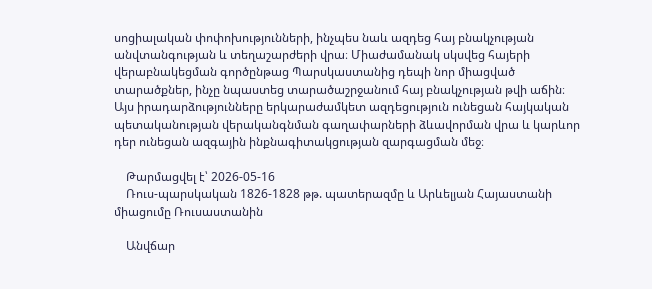սոցիալական փոփոխությունների, ինչպես նաև ազդեց հայ բնակչության անվտանգության և տեղաշարժերի վրա։ Միաժամանակ սկսվեց հայերի վերաբնակեցման գործընթաց Պարսկաստանից դեպի նոր միացված տարածքներ, ինչը նպաստեց տարածաշրջանում հայ բնակչության թվի աճին։ Այս իրադարձությունները երկարաժամկետ ազդեցություն ունեցան հայկական պետականության վերականգնման գաղափարների ձևավորման վրա և կարևոր դեր ունեցան ազգային ինքնագիտակցության զարգացման մեջ։

    Թարմացվել է՝ 2026-05-16
    Ռուս-պարսկական 1826-1828 թթ. պատերազմը և Արևելյան Հայաստանի միացումը Ռուսաստանին

    Անվճար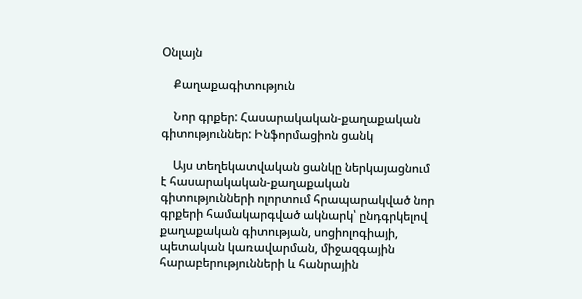Օնլայն

    Քաղաքագիտություն

    Նոր գրքեր: Հասարակական-քաղաքական գիտություններ: Ինֆորմացիոն ցանկ

    Այս տեղեկատվական ցանկը ներկայացնում է հասարակական-քաղաքական գիտությունների ոլորտում հրապարակված նոր գրքերի համակարգված ակնարկ՝ ընդգրկելով քաղաքական գիտության, սոցիոլոգիայի, պետական կառավարման, միջազգային հարաբերությունների և հանրային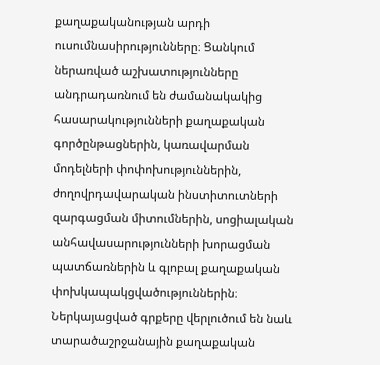քաղաքականության արդի ուսումնասիրությունները։ Ցանկում ներառված աշխատությունները անդրադառնում են ժամանակակից հասարակությունների քաղաքական գործընթացներին, կառավարման մոդելների փոփոխություններին, ժողովրդավարական ինստիտուտների զարգացման միտումներին, սոցիալական անհավասարությունների խորացման պատճառներին և գլոբալ քաղաքական փոխկապակցվածություններին։ Ներկայացված գրքերը վերլուծում են նաև տարածաշրջանային քաղաքական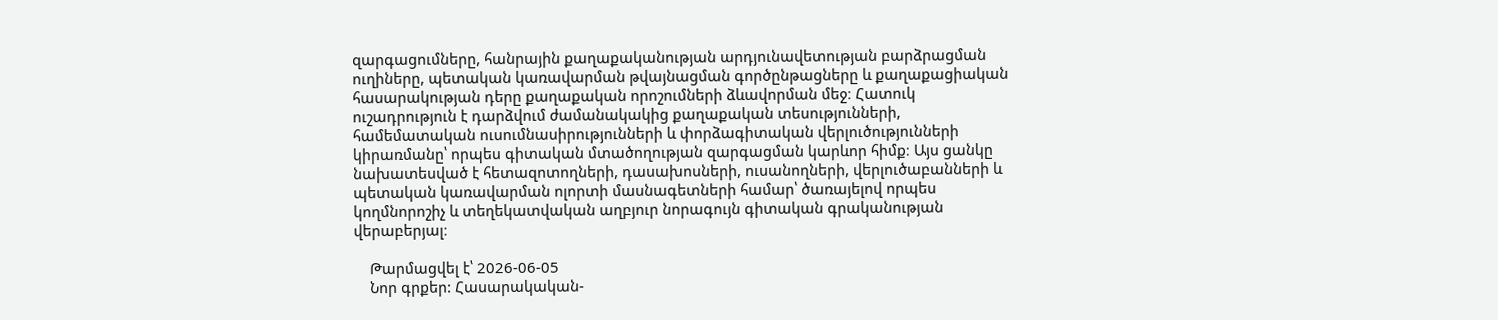զարգացումները, հանրային քաղաքականության արդյունավետության բարձրացման ուղիները, պետական կառավարման թվայնացման գործընթացները և քաղաքացիական հասարակության դերը քաղաքական որոշումների ձևավորման մեջ։ Հատուկ ուշադրություն է դարձվում ժամանակակից քաղաքական տեսությունների, համեմատական ուսումնասիրությունների և փորձագիտական վերլուծությունների կիրառմանը՝ որպես գիտական մտածողության զարգացման կարևոր հիմք։ Այս ցանկը նախատեսված է հետազոտողների, դասախոսների, ուսանողների, վերլուծաբանների և պետական կառավարման ոլորտի մասնագետների համար՝ ծառայելով որպես կողմնորոշիչ և տեղեկատվական աղբյուր նորագույն գիտական գրականության վերաբերյալ։

    Թարմացվել է՝ 2026-06-05
    Նոր գրքեր: Հասարակական-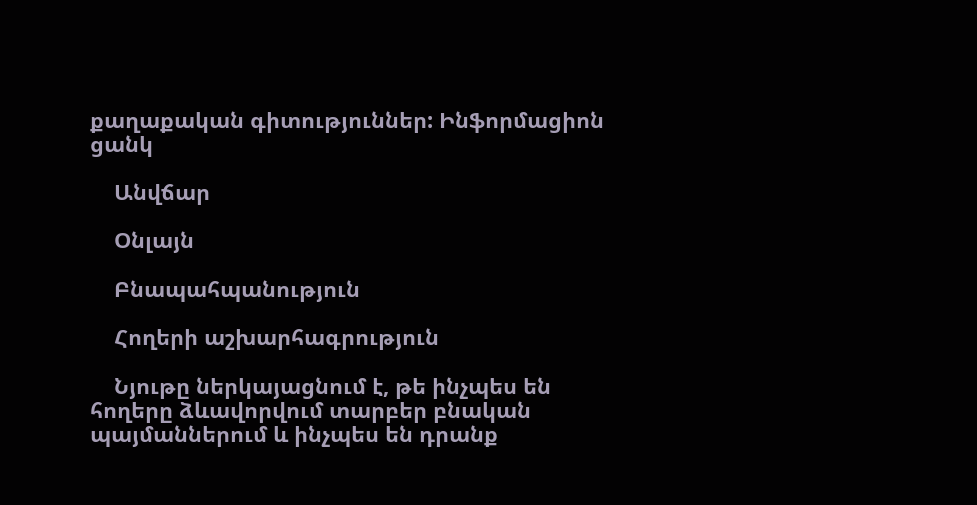քաղաքական գիտություններ: Ինֆորմացիոն ցանկ

    Անվճար

    Օնլայն

    Բնապահպանություն

    Հողերի աշխարհագրություն

    Նյութը ներկայացնում է, թե ինչպես են հողերը ձևավորվում տարբեր բնական պայմաններում և ինչպես են դրանք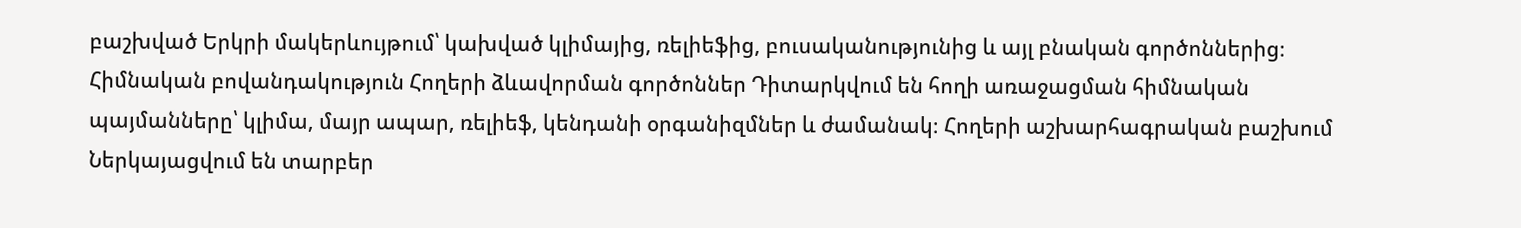բաշխված Երկրի մակերևույթում՝ կախված կլիմայից, ռելիեֆից, բուսականությունից և այլ բնական գործոններից։ Հիմնական բովանդակություն Հողերի ձևավորման գործոններ Դիտարկվում են հողի առաջացման հիմնական պայմանները՝ կլիմա, մայր ապար, ռելիեֆ, կենդանի օրգանիզմներ և ժամանակ։ Հողերի աշխարհագրական բաշխում Ներկայացվում են տարբեր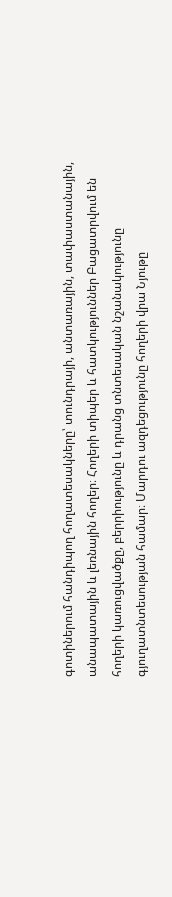գոտիներում հանդիպող հողատեսակները՝ տունդրայի, անտառային, տափաստանային, անապատային և լեռնային հողեր։ Հողերի տիպեր և հատկություններ Բացատրվում են հողերի կառուցվածքը, բերրիությունը և դրանց տնտեսական նշանակությունը գյուղատնտեսության համար։ Մարդու ազդեցությունը հողերի վրա Նյութը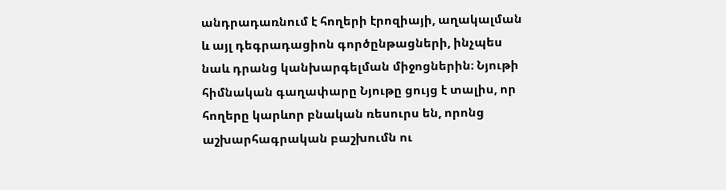անդրադառնում է հողերի էրոզիայի, աղակալման և այլ դեգրադացիոն գործընթացների, ինչպես նաև դրանց կանխարգելման միջոցներին։ Նյութի հիմնական գաղափարը Նյութը ցույց է տալիս, որ հողերը կարևոր բնական ռեսուրս են, որոնց աշխարհագրական բաշխումն ու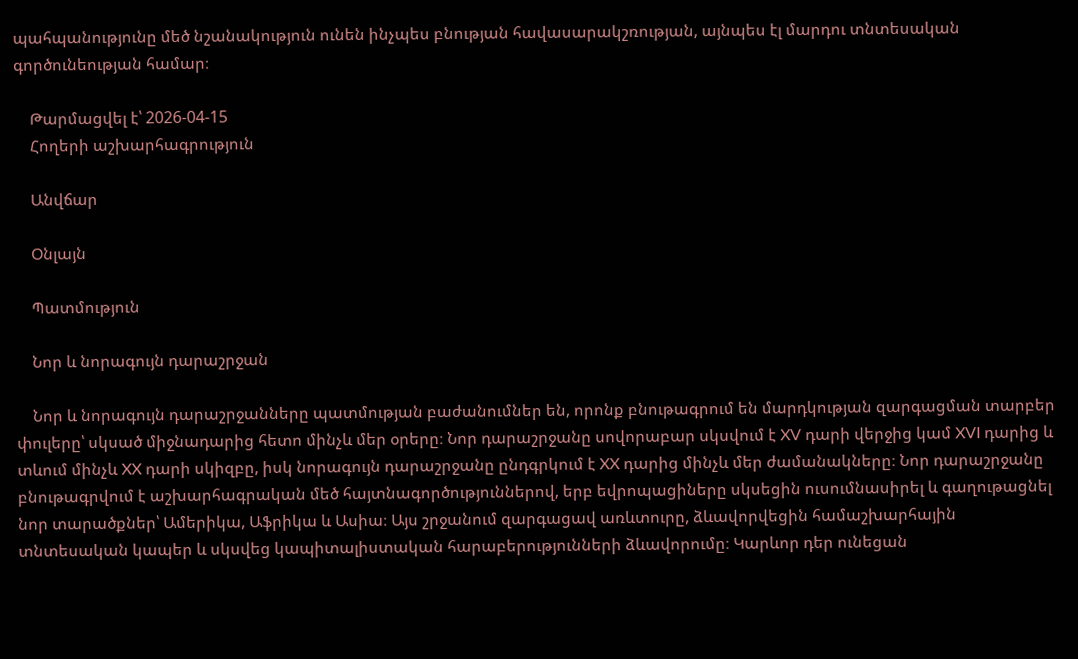պահպանությունը մեծ նշանակություն ունեն ինչպես բնության հավասարակշռության, այնպես էլ մարդու տնտեսական գործունեության համար։

    Թարմացվել է՝ 2026-04-15
    Հողերի աշխարհագրություն

    Անվճար

    Օնլայն

    Պատմություն

    Նոր և նորագույն դարաշրջան

    Նոր և նորագույն դարաշրջանները պատմության բաժանումներ են, որոնք բնութագրում են մարդկության զարգացման տարբեր փուլերը՝ սկսած միջնադարից հետո մինչև մեր օրերը։ Նոր դարաշրջանը սովորաբար սկսվում է XV դարի վերջից կամ XVI դարից և տևում մինչև XX դարի սկիզբը, իսկ նորագույն դարաշրջանը ընդգրկում է XX դարից մինչև մեր ժամանակները։ Նոր դարաշրջանը բնութագրվում է աշխարհագրական մեծ հայտնագործություններով, երբ եվրոպացիները սկսեցին ուսումնասիրել և գաղութացնել նոր տարածքներ՝ Ամերիկա, Աֆրիկա և Ասիա։ Այս շրջանում զարգացավ առևտուրը, ձևավորվեցին համաշխարհային տնտեսական կապեր և սկսվեց կապիտալիստական հարաբերությունների ձևավորումը։ Կարևոր դեր ունեցան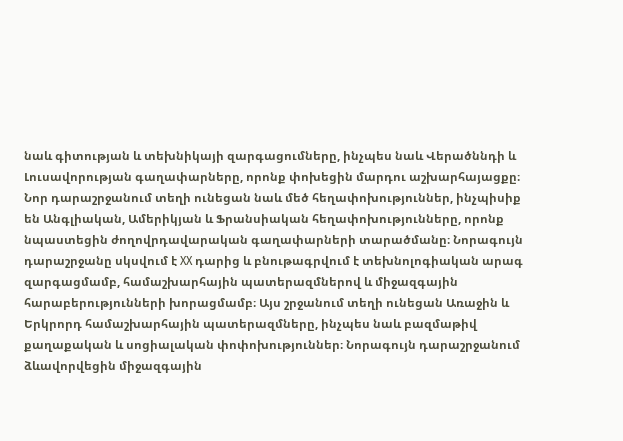նաև գիտության և տեխնիկայի զարգացումները, ինչպես նաև Վերածննդի և Լուսավորության գաղափարները, որոնք փոխեցին մարդու աշխարհայացքը։ Նոր դարաշրջանում տեղի ունեցան նաև մեծ հեղափոխություններ, ինչպիսիք են Անգլիական, Ամերիկյան և Ֆրանսիական հեղափոխությունները, որոնք նպաստեցին ժողովրդավարական գաղափարների տարածմանը։ Նորագույն դարաշրջանը սկսվում է XX դարից և բնութագրվում է տեխնոլոգիական արագ զարգացմամբ, համաշխարհային պատերազմներով և միջազգային հարաբերությունների խորացմամբ։ Այս շրջանում տեղի ունեցան Առաջին և Երկրորդ համաշխարհային պատերազմները, ինչպես նաև բազմաթիվ քաղաքական և սոցիալական փոփոխություններ։ Նորագույն դարաշրջանում ձևավորվեցին միջազգային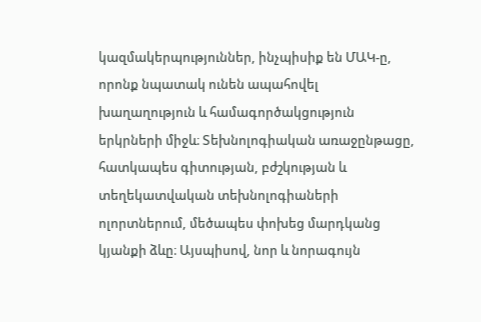կազմակերպություններ, ինչպիսիք են ՄԱԿ-ը, որոնք նպատակ ունեն ապահովել խաղաղություն և համագործակցություն երկրների միջև։ Տեխնոլոգիական առաջընթացը, հատկապես գիտության, բժշկության և տեղեկատվական տեխնոլոգիաների ոլորտներում, մեծապես փոխեց մարդկանց կյանքի ձևը։ Այսպիսով, նոր և նորագույն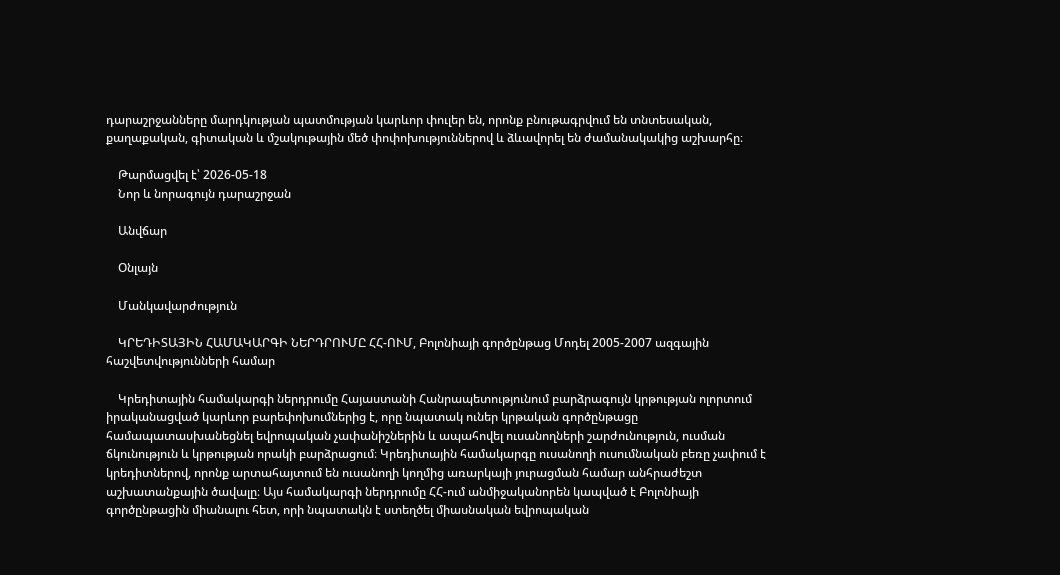դարաշրջանները մարդկության պատմության կարևոր փուլեր են, որոնք բնութագրվում են տնտեսական, քաղաքական, գիտական և մշակութային մեծ փոփոխություններով և ձևավորել են ժամանակակից աշխարհը։

    Թարմացվել է՝ 2026-05-18
    Նոր և նորագույն դարաշրջան

    Անվճար

    Օնլայն

    Մանկավարժություն

    ԿՐԵԴԻՏԱՅԻՆ ՀԱՄԱԿԱՐԳԻ ՆԵՐԴՐՈՒՄԸ ՀՀ-ՈՒՄ, Բոլոնիայի գործընթաց Մոդել 2005-2007 ազգային հաշվետվությունների համար

    Կրեդիտային համակարգի ներդրումը Հայաստանի Հանրապետությունում բարձրագույն կրթության ոլորտում իրականացված կարևոր բարեփոխումներից է, որը նպատակ ուներ կրթական գործընթացը համապատասխանեցնել եվրոպական չափանիշներին և ապահովել ուսանողների շարժունություն, ուսման ճկունություն և կրթության որակի բարձրացում։ Կրեդիտային համակարգը ուսանողի ուսումնական բեռը չափում է կրեդիտներով, որոնք արտահայտում են ուսանողի կողմից առարկայի յուրացման համար անհրաժեշտ աշխատանքային ծավալը։ Այս համակարգի ներդրումը ՀՀ-ում անմիջականորեն կապված է Բոլոնիայի գործընթացին միանալու հետ, որի նպատակն է ստեղծել միասնական եվրոպական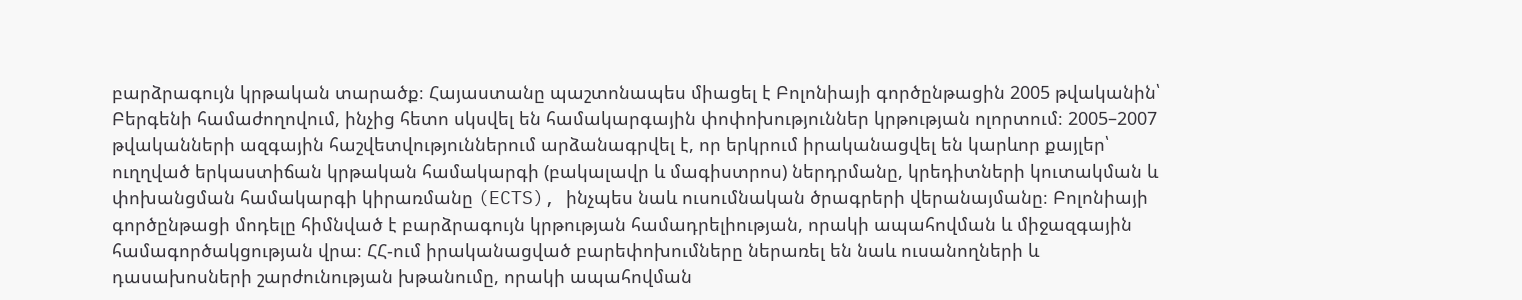բարձրագույն կրթական տարածք։ Հայաստանը պաշտոնապես միացել է Բոլոնիայի գործընթացին 2005 թվականին՝ Բերգենի համաժողովում, ինչից հետո սկսվել են համակարգային փոփոխություններ կրթության ոլորտում։ 2005–2007 թվականների ազգային հաշվետվություններում արձանագրվել է, որ երկրում իրականացվել են կարևոր քայլեր՝ ուղղված երկաստիճան կրթական համակարգի (բակալավր և մագիստրոս) ներդրմանը, կրեդիտների կուտակման և փոխանցման համակարգի կիրառմանը (ECTS), ինչպես նաև ուսումնական ծրագրերի վերանայմանը։ Բոլոնիայի գործընթացի մոդելը հիմնված է բարձրագույն կրթության համադրելիության, որակի ապահովման և միջազգային համագործակցության վրա։ ՀՀ-ում իրականացված բարեփոխումները ներառել են նաև ուսանողների և դասախոսների շարժունության խթանումը, որակի ապահովման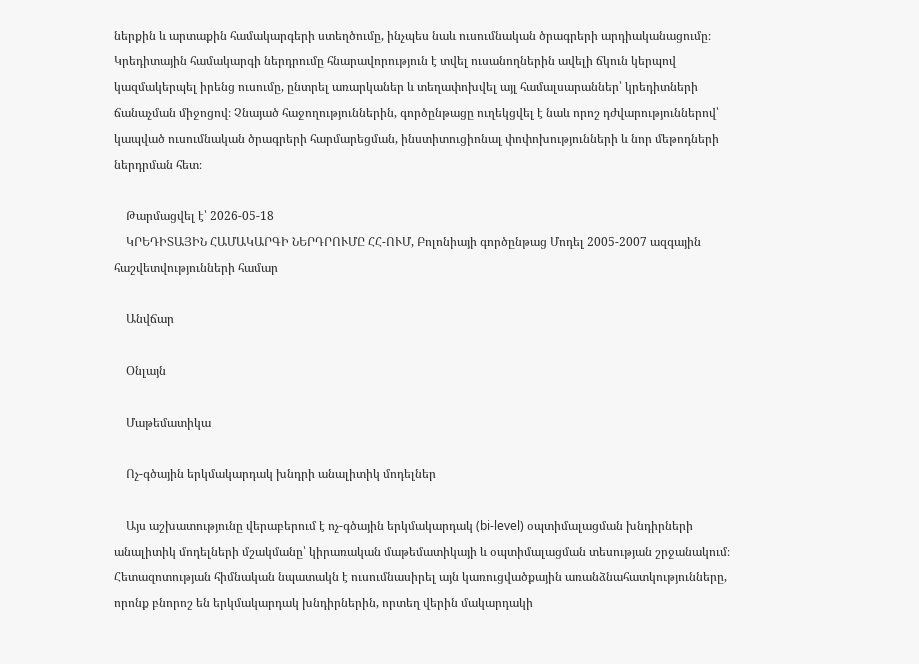ներքին և արտաքին համակարգերի ստեղծումը, ինչպես նաև ուսումնական ծրագրերի արդիականացումը։ Կրեդիտային համակարգի ներդրումը հնարավորություն է տվել ուսանողներին ավելի ճկուն կերպով կազմակերպել իրենց ուսումը, ընտրել առարկաներ և տեղափոխվել այլ համալսարաններ՝ կրեդիտների ճանաչման միջոցով։ Չնայած հաջողություններին, գործընթացը ուղեկցվել է նաև որոշ դժվարություններով՝ կապված ուսումնական ծրագրերի հարմարեցման, ինստիտուցիոնալ փոփոխությունների և նոր մեթոդների ներդրման հետ։

    Թարմացվել է՝ 2026-05-18
    ԿՐԵԴԻՏԱՅԻՆ ՀԱՄԱԿԱՐԳԻ ՆԵՐԴՐՈՒՄԸ ՀՀ-ՈՒՄ, Բոլոնիայի գործընթաց Մոդել 2005-2007 ազգային հաշվետվությունների համար

    Անվճար

    Օնլայն

    Մաթեմատիկա

    Ոչ-գծային երկմակարդակ խնդրի անալիտիկ մոդելներ

    Այս աշխատությունը վերաբերում է ոչ-գծային երկմակարդակ (bi-level) օպտիմալացման խնդիրների անալիտիկ մոդելների մշակմանը՝ կիրառական մաթեմատիկայի և օպտիմալացման տեսության շրջանակում։ Հետազոտության հիմնական նպատակն է ուսումնասիրել այն կառուցվածքային առանձնահատկությունները, որոնք բնորոշ են երկմակարդակ խնդիրներին, որտեղ վերին մակարդակի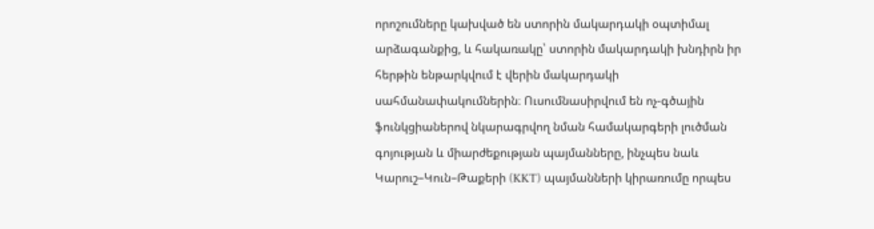որոշումները կախված են ստորին մակարդակի օպտիմալ արձագանքից, և հակառակը՝ ստորին մակարդակի խնդիրն իր հերթին ենթարկվում է վերին մակարդակի սահմանափակումներին։ Ուսումնասիրվում են ոչ-գծային ֆունկցիաներով նկարագրվող նման համակարգերի լուծման գոյության և միարժեքության պայմանները, ինչպես նաև Կարուշ–Կուն–Թաքերի (KKT) պայմանների կիրառումը որպես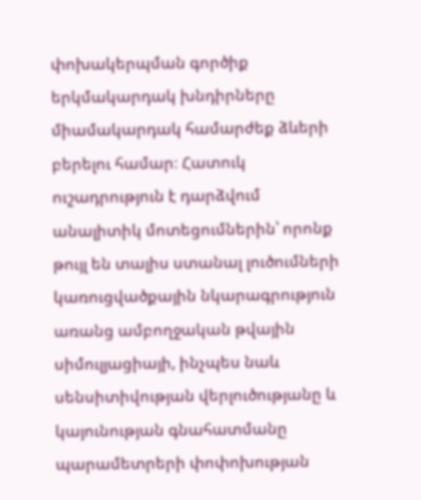փոխակերպման գործիք երկմակարդակ խնդիրները միամակարդակ համարժեք ձևերի բերելու համար։ Հատուկ ուշադրություն է դարձվում անալիտիկ մոտեցումներին՝ որոնք թույլ են տալիս ստանալ լուծումների կառուցվածքային նկարագրություն առանց ամբողջական թվային սիմուլյացիայի, ինչպես նաև սենսիտիվության վերլուծությանը և կայունության գնահատմանը պարամետրերի փոփոխության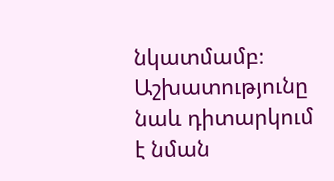նկատմամբ։ Աշխատությունը նաև դիտարկում է նման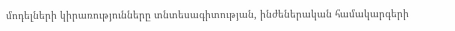մոդելների կիրառությունները տնտեսագիտության, ինժեներական համակարգերի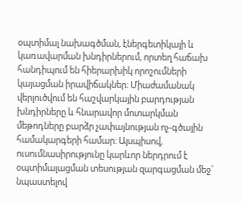օպտիմալ նախագծման, էներգետիկայի և կառավարման խնդիրներում, որտեղ հաճախ հանդիպում են հիերարխիկ որոշումների կայացման իրավիճակներ։ Միաժամանակ վերլուծվում են հաշվարկային բարդության խնդիրները և հնարավոր մոտարկման մեթոդները բարձր չափայնության ոչ-գծային համակարգերի համար։ Այսպիսով, ուսումնասիրությունը կարևոր ներդրում է օպտիմալացման տեսության զարգացման մեջ՝ նպաստելով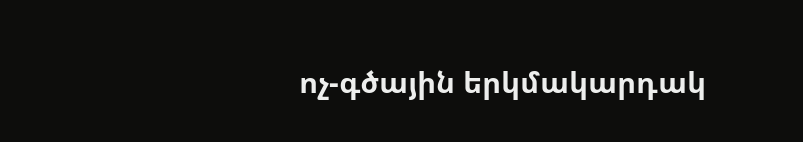ոչ-գծային երկմակարդակ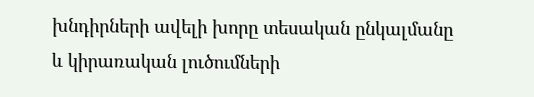խնդիրների ավելի խորը տեսական ընկալմանը և կիրառական լուծումների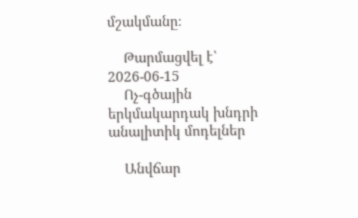մշակմանը։

    Թարմացվել է՝ 2026-06-15
    Ոչ-գծային երկմակարդակ խնդրի անալիտիկ մոդելներ

    Անվճար